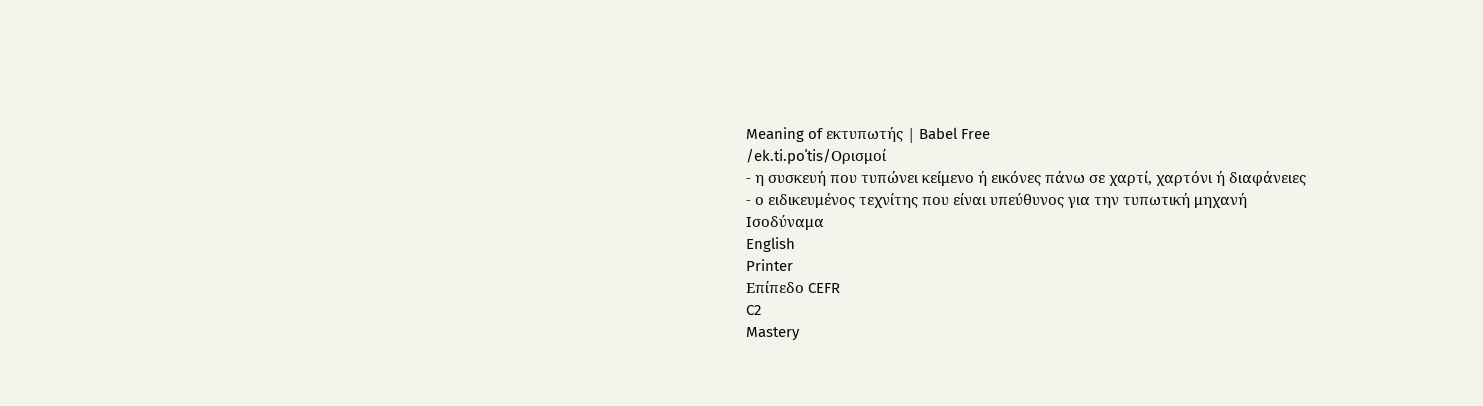Meaning of εκτυπωτής | Babel Free
/ek.ti.poˈtis/Ορισμοί
- η συσκευή που τυπώνει κείμενο ή εικόνες πάνω σε χαρτί, χαρτόνι ή διαφάνειες
- ο ειδικευμένος τεχνίτης που είναι υπεύθυνος για την τυπωτική μηχανή
Ισοδύναμα
English
Printer
Επίπεδο CEFR
C2
Mastery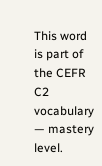This word is part of the CEFR C2 vocabulary — mastery level.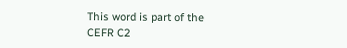This word is part of the CEFR C2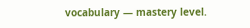vocabulary — mastery level.